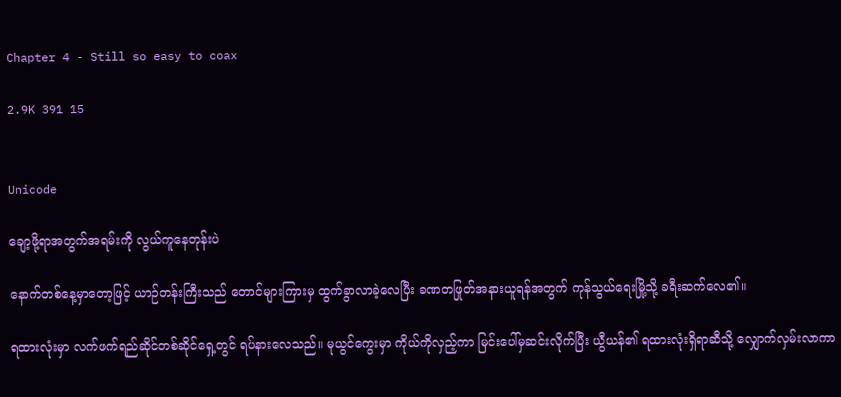Chapter 4 - Still so easy to coax

2.9K 391 15


Unicode

ချော့ဖို့ရာအတွက်အရမ်းကို လွယ်ကူနေတုန်းပဲ

နောက်တစ်နေ့မှာတော့ဖြင့် ယာဉ်တန်းကြီးသည် တောင်များကြားမှ ထွက်ခွာလာခဲ့လေပြီး ခဏတဖြုတ်အနားယူရန်အတွက် ကုန်သွယ်ရေးမြို့သို့ ခရီးဆက်လေ၏။

ရထားလုံးမှာ လက်ဖက်ရည်ဆိုင်တစ်ဆိုင်ရှေ့တွင် ရပ်နားလေသည်။ မုယွင်ကွေးမှာ ကိုယ်ကိုလှည့်ကာ မြင်းပေါ်မှဆင်းလိုက်ပြီး ယွီယန်၏ ရထားလုံးရှိရာဆီသို့ လျှောက်လှမ်းလာကာ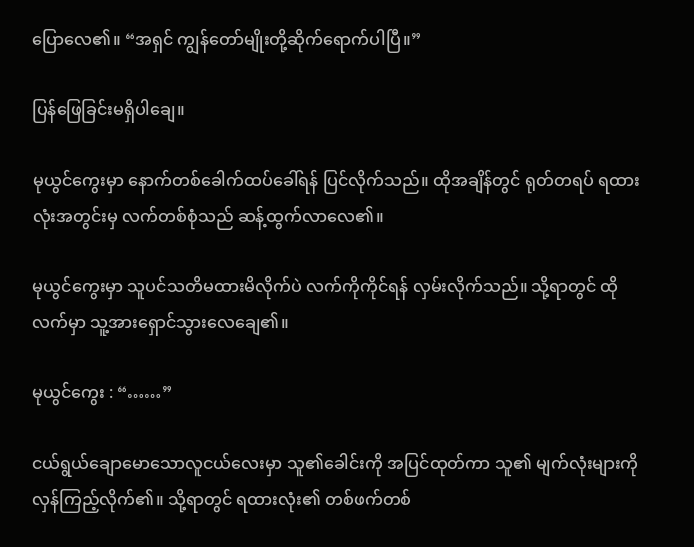ပြောလေ၏။ “အရှင် ကျွန်‌တော်မျိုးတို့ဆိုက်ရောက်ပါပြီ။”

ပြန်ဖြေခြင်းမရှိပါချေ။

မုယွင်ကွေးမှာ နောက်တစ်ခေါက်ထပ်ခေါ်ရန် ပြင်လိုက်‌သည်။ ထိုအချိန်တွင် ရုတ်တရပ် ရထားလုံးအတွင်းမှ လက်တစ်စုံသည် ဆန့်ထွက်လာလေ၏။

မုယွင်ကွေးမှာ သူပင်သတိမထားမိလိုက်ပဲ လက်ကိုကိုင်ရန် လှမ်းလိုက်သည်။ သို့ရာတွင် ထိုလက်မှာ သူ့အားရှောင်သွားလေချေ၏။

မုယွင်ကွေး : “……”

ငယ်ရွယ်ချောမောသောလူငယ်လေးမှာ သူ၏ခေါင်းကို အပြင်ထုတ်ကာ သူ၏ မျက်လုံးများကို လှန်ကြည့်လိုက်၏။ သို့ရာတွင် ရထားလုံး၏ တစ်ဖက်တစ်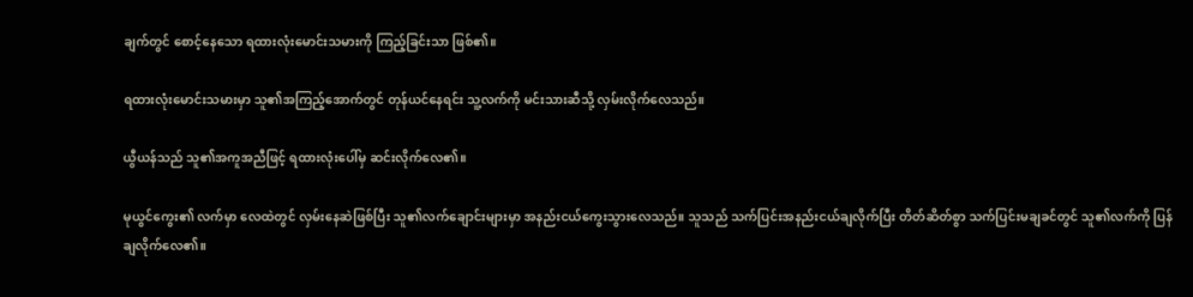ချက်တွင် စောင့်နေသော ရထားလုံးမောင်းသမားကို ကြည့်ခြင်းသာ ဖြစ်၏။

ရထားလုံးမောင်းသမားမှာ သူ၏အကြည့်အောက်တွင် တုန်ယင်နေရင်း သူ့လက်ကို မင်းသားဆီသို့ လှမ်းလိုက်လေသည်။

ယွီယန်သည် သူ၏အကူအညီဖြင့် ရထားလုံးပေါ်မှ ဆင်းလိုက်လေ၏။

မုယွင်ကွေး၏ လက်မှာ လေထဲတွင် လှမ်းနေဆဲဖြစ်ပြီး သူ၏လက်‌ချောင်းများမှာ အနည်းငယ်ကွေးသွားလေသည်။ သူသည် သက်ပြင်းအနည်းငယ်ချလိုက်ပြီး တိတ်ဆိတ်စွာ သက်ပြင်းမချခင်တွင် သူ၏လက်ကို ပြန်ချလိုက်လေ၏။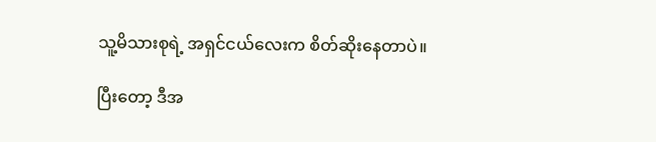သူ့မိသားစုရဲ့ အရှင်ငယ်လေးက စိတ်ဆိုးနေတာပဲ။

ပြီးတော့ ဒီအ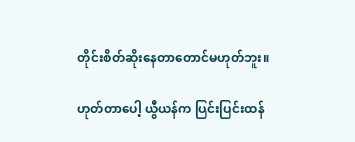တိုင်းစိတ်ဆိုးနေတာတောင်မဟုတ်ဘူး။

ဟုတ်တာပေါ့ ယွီယန်က ပြင်းပြင်းထန်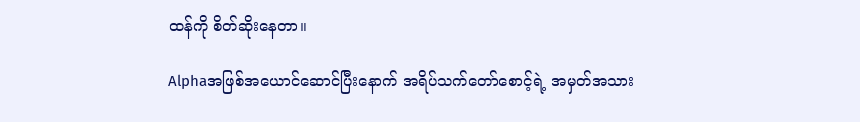ထန်ကို စိတ်ဆိုးနေတာ။

Alphaအဖြစ်အယောင်ဆောင်ပြီးနောက် အရိပ်သက်တော်စောင့်ရဲ့ အမှတ်အသား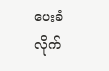ပေးခံလိုက်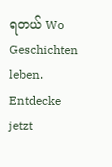ရတယ် Wo Geschichten leben. Entdecke jetzt